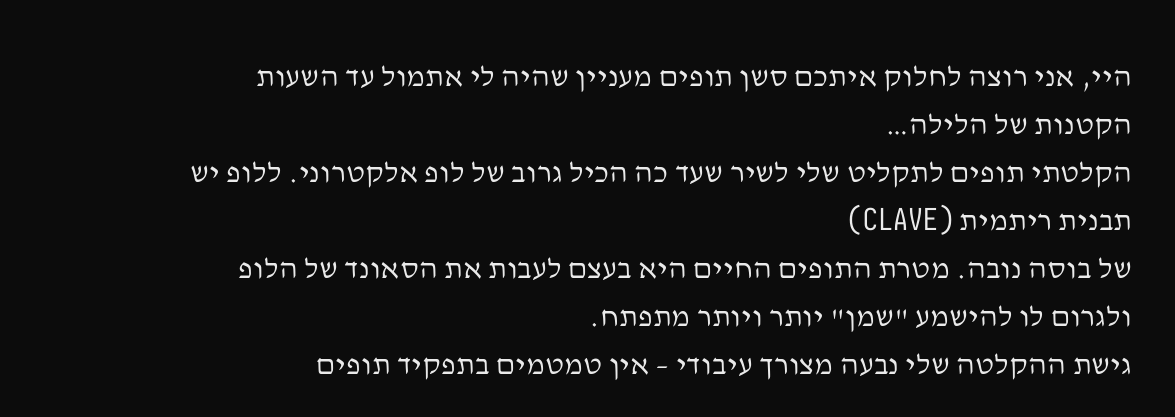היי, אני רוצה לחלוק איתכם סשן תופים מעניין שהיה לי אתמול עד השעות הקטנות של הלילה…
הקלטתי תופים לתקליט שלי לשיר שעד כה הכיל גרוב של לופ אלקטרוני. ללופ יש תבנית ריתמית (CLAVE)
של בוסה נובה. מטרת התופים החיים היא בעצם לעבות את הסאונד של הלופ ולגרום לו להישמע "שמן" יותר ויותר מתפתח.
גישת ההקלטה שלי נבעה מצורך עיבודי – אין טמטמים בתפקיד תופים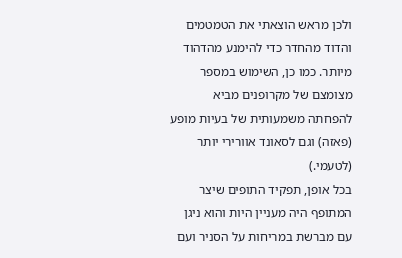ולכן מראש הוצאתי את הטמטמים והדוד מהחדר כדי להימנע מהדהוד מיותר. כמו כן, השימוש במספר מצומצם של מקרופנים מביא להפחתה משמעותית של בעיות מופע (פאזה) וגם לסאונד אוורירי יותר (לטעמי.)
בכל אופן, תפקיד התופים שיצר המתופף היה מעניין היות והוא ניגן עם מברשת במריחות על הסניר ועם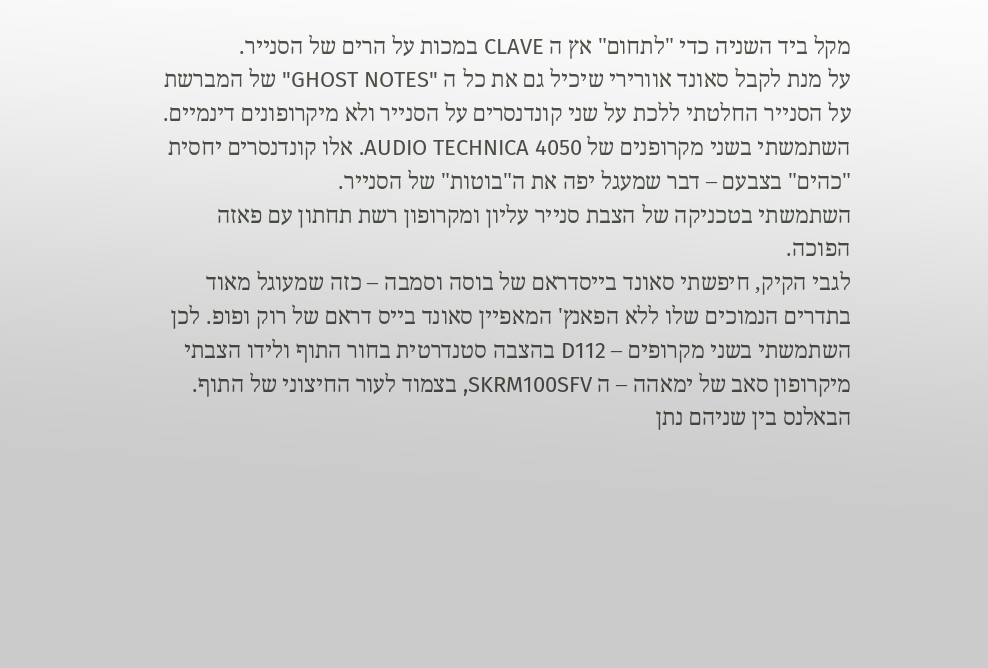מקל ביד השניה כדי "לתחום" אץ ה CLAVE במכות על הרים של הסנייר.
על מנת לקבל סאונד אוורירי שיכיל גם את כל ה "GHOST NOTES" של המברשת על הסנייר החלטתי ללכת על שני קונדנסרים על הסנייר ולא מיקרופונים דינמיים. השתמשתי בשני מקרופנים של AUDIO TECHNICA 4050. אלו קונדנסרים יחסית "כהים" בצבעם – דבר שמעגל יפה את ה"בוטות" של הסנייר.
השתמשתי בטכניקה של הצבת סנייר עליון ומקרופון רשת תחתון עם פאזה הפוכה.
לגבי הקיק, חיפשתי סאונד בייסדראם של בוסה וסמבה – כזה שמעוגל מאוד בתדרים הנמוכים שלו ללא הפאנץ' המאפיין סאונד בייס דראם של רוק ופופ. לכן השתמשתי בשני מקרופים – D112 בהצבה סטנדרטית בחור התוף ולידו הצבתי מיקרופון סאב של ימאהה – ה SKRM100SFV, בצמוד לעור החיצוני של התוף.
הבאלנס בין שניהם נתן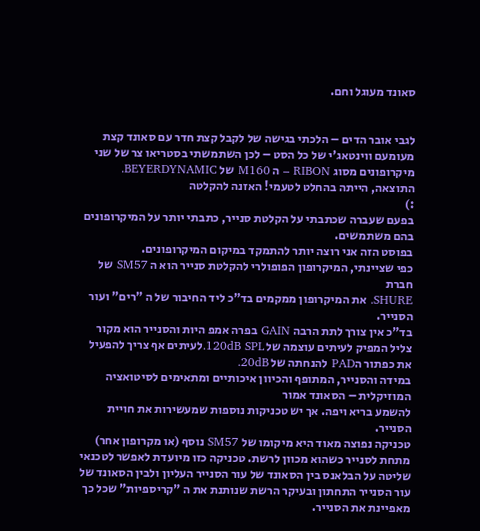סאונד מעוגל וחם.


לגבי אובר הדים – הלכתי בגישה של לקבל קצת חדר עם סאונד קצת מעומעם ווינטאג'י של כל הסט – לכן השתמשתי בסטריאו צר של שני מיקרופונים מסוג RIBON – ה M160 של BEYERDYNAMIC.
התוצאה, הייתה בהחלט לטעמי! האזנה להקלטה
:)
בפעם שעברה שכתבתי על הקלטת סנייר, כתבתי יותר על המיקרופונים בהם משתמשים.
בפוסט הזה אני רוצה יותר להתמקד במיקום המיקרופונים.
כפי שציינתי, המיקרופון הפופולרי להקלטת סנייר הוא ה SM57 של חברת
SHURE. את המיקרופון ממקמים בד"כ ליד החיבור של ה "רים" ועור הסנייר.
בד"כ אין צורך לתת הרבה GAIN בפרה אמפ היות והסנייר הוא מקור צליל המפיק לעיתים עוצמה של 120dB SPL.לעיתים אף צריך להפעיל את כפתור הPAD להנחתה של 20dB.
במידה והסנייר, המתופף והכיוון איכותיים ומתאימים לסיטואציה המוזיקלית – הסאונד אמור
להשמע בריא ויפה. אך יש טכניקות נוספות שמעשירות את חויית הסנייר.
טכניקה נפוצה מאוד היא מיקומו של SM57 נוסף (או מקרופון אחר) מתחת לסנייר כשהוא מכוון לרשת. טכניקה כזו מיועדת לאפשר לטכנאי שליטה על הבלאנס בין הסאונד של עור הסנייר העליון ולבין הסאונד של עור הסנייר התחתון ובעיקר הרשת שנותנת את ה "קריספיות" שכל כך מאפיינת את הסנייר.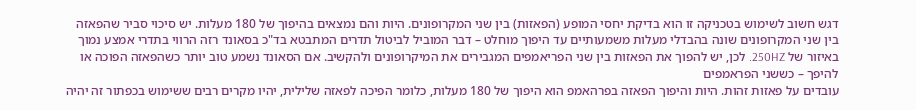דגש חשוב לשימוש בטכניקה זו הוא בדיקת יחסי המופע (הפאזות) בין שני המקרופונים. היות והם נמצאים בהיפוך של 180 מעלות. יש סיכוי סביר שהפאזה בין שני המקרופונים שונה בהבדלי מעלות משמעותיים עד היפוך מוחלט – דבר המוביל לביטול תדרים המתבטא בד"כ בסאונד רזה הרווי בתדרי אמצע נמוך באיזור של 250HZ. לכן, יש להפוך את הפאזות בין שני הפריאמפים המגבירים את המיקרופונים ולהקשיב. אם הסאונד נשמע טוב יותר כשהפאזה הפוכה או להיפך – כששני הפראמפים
עובדים על פאזות זהות. היות והיפוך הפאזה בפרהאמפ הוא היפוך של 180 מעלות, כלומר הפיכה לפאזה שלילית, יהיו מקרים רבים ששימוש בכפתור זה יהיה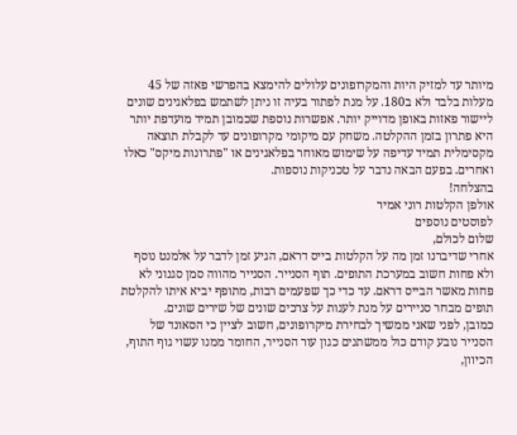מיותר עד למזיק היות והמקרופונים עלולים להימצא בהפרשי פאזה של 45 מעלות בלבד ולא ב180. על מנת לפתור בעיה זו ניתן לשתמש בפלאגינים שונים ליישור פאזות באופן מדוייק יותר. אפשרות נוספת שכמובן תמיד מועדפת יותר היא פתרון בזמן ההקלטה. משחק עם מיקומי מקרופונים עד לקבלת תוצאה מקסימלית תמיד עדיפה על שימוש מאוחר בפלאגינים או "פתרונות מיקס" כאלו ואחרים. בפעם הבאה נדבר על טכניקות נוספות.
בהצלחה!
אולפן הקלטות רוני אמיר
לפוסטים נוספים
שלום לכולם,
אחרי שדיברנו זמן מה על הקלטות בייס דראם, הגיע זמן לדבר על אלמנט נוסף ולא פחות חשוב במערכת התופים. תוף הסנייר. הסנייר מהווה סמן סגנוני לא פחות מאשר הבייס דראם. עד כדי כך שפעמים רבות, מתופף יביא איתו להקלטת תופים מבחר סניירים על מנת לענות על צרכים שונים של שירים שונים.
כמובן, לפני שאני ממשיך לבחירת מיקרופונים, חשוב לציין כי הסאונד של הסנייר נובע קודם כול ממשתנים כגון עור הסנייר, החומר ממנו עשוי גוף התוף, הכיוון,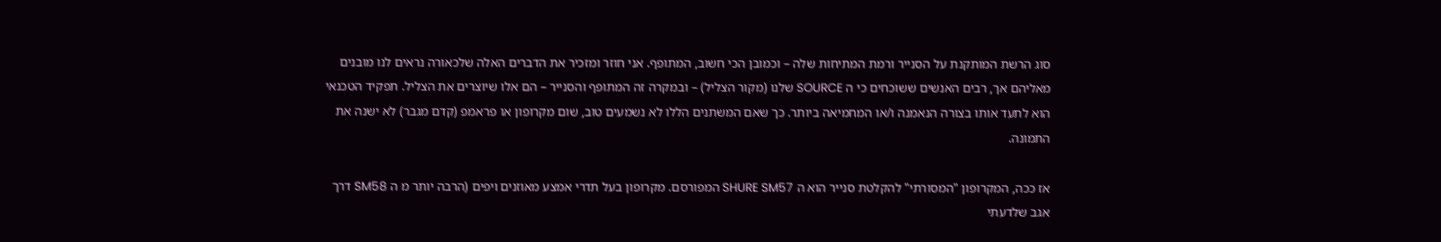סוג הרשת המותקנת על הסנייר ורמת המתיחות שלה – וכמובן הכי חשוב, המתופף. אני חוזר ומזכיר את הדברים האלה שלכאורה נראים לנו מובנים מאליהם אך, רבים האנשים ששוכחים כי ה SOURCE שלנו (מקור הצליל) – ובמקרה זה המתופף והסנייר – הם אלו שיוצרים את הצליל. תפקיד הטכנאי הוא לתעד אותו בצורה הנאמנה ו/או המחמיאה ביותר. כך שאם המשתנים הללו לא נשמעים טוב, שום מקרופון או פראמפ (קדם מגבר) לא ישנה את התמונה.

אז ככה, המקרופון "המסורתי" להקלטת סנייר הוא ה SHURE SM57 המפורסם. מקרופון בעל תדרי אמצע מאוזנים ויפים (הרבה יותר מ ה SM58 דרך אגב שלדעתי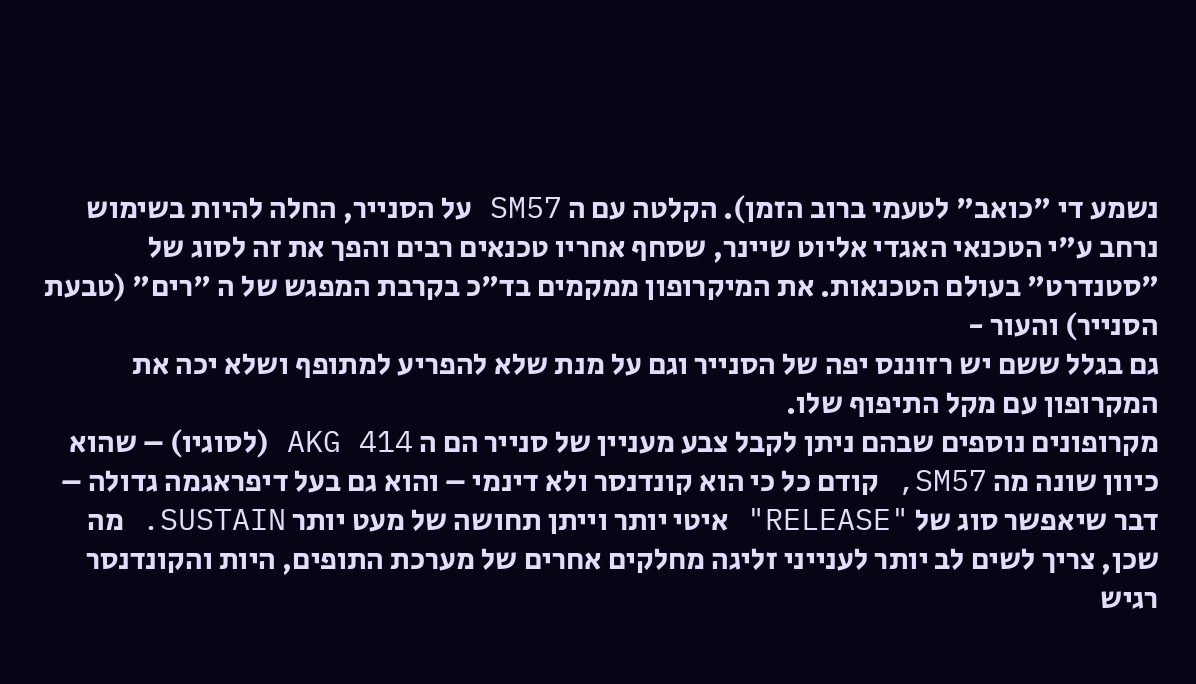נשמע די "כואב" לטעמי ברוב הזמן). הקלטה עם ה SM57 על הסנייר, החלה להיות בשימוש נרחב ע"י הטכנאי האגדי אליוט שיינר, שסחף אחריו טכנאים רבים והפך את זה לסוג של "סטנדרט" בעולם הטכנאות. את המיקרופון ממקמים בד"כ בקרבת המפגש של ה "רים" (טבעת הסנייר) והעור -
גם בגלל ששם יש רזוננס יפה של הסנייר וגם על מנת שלא להפריע למתופף ושלא יכה את המקרופון עם מקל התיפוף שלו.
מקרופונים נוספים שבהם ניתן לקבל צבע מעניין של סנייר הם ה AKG 414 (לסוגיו) – שהוא כיוון שונה מה SM57, קודם כל כי הוא קונדנסר ולא דינמי – והוא גם בעל דיפראגמה גדולה – דבר שיאפשר סוג של "RELEASE" איטי יותר וייתן תחושה של מעט יותר SUSTAIN. מה שכן, צריך לשים לב יותר לענייני זליגה מחלקים אחרים של מערכת התופים, היות והקונדנסר רגיש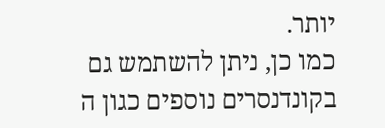יותר.
כמו כן, ניתן להשתמש גם בקונדנסרים נוספים כגון ה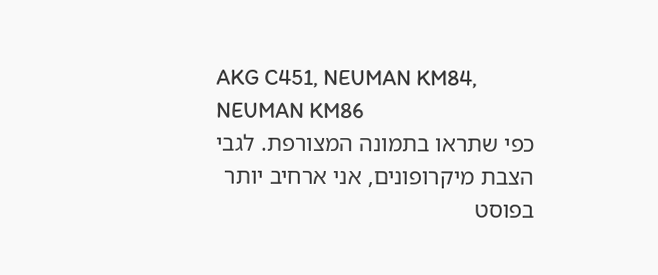AKG C451, NEUMAN KM84, NEUMAN KM86
כפי שתראו בתמונה המצורפת. לגבי הצבת מיקרופונים, אני ארחיב יותר בפוסט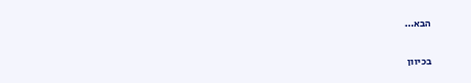הבא…

בכיוון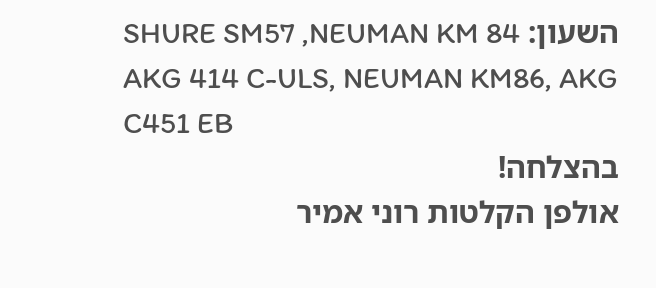השעון: SHURE SM57 ,NEUMAN KM 84
AKG 414 C-ULS, NEUMAN KM86, AKG C451 EB
בהצלחה!
אולפן הקלטות רוני אמיר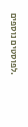.לפוסטים נוספים